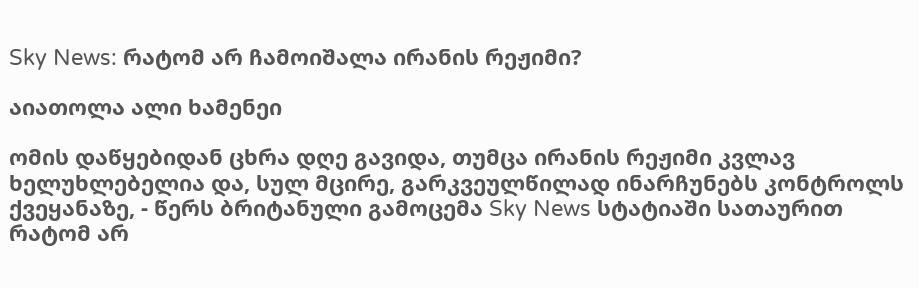Sky News: რატომ არ ჩამოიშალა ირანის რეჟიმი?

აიათოლა ალი ხამენეი

ომის დაწყებიდან ცხრა დღე გავიდა, თუმცა ირანის რეჟიმი კვლავ ხელუხლებელია და, სულ მცირე, გარკვეულწილად ინარჩუნებს კონტროლს ქვეყანაზე, - წერს ბრიტანული გამოცემა Sky News სტატიაში სათაურით რატომ არ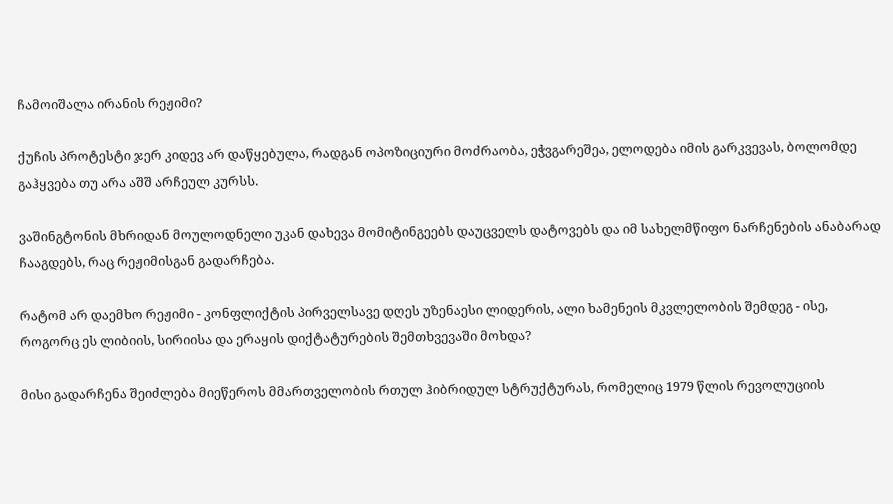ჩამოიშალა ირანის რეჟიმი?

ქუჩის პროტესტი ჯერ კიდევ არ დაწყებულა, რადგან ოპოზიციური მოძრაობა, ეჭვგარეშეა, ელოდება იმის გარკვევას, ბოლომდე გაჰყვება თუ არა აშშ არჩეულ კურსს.

ვაშინგტონის მხრიდან მოულოდნელი უკან დახევა მომიტინგეებს დაუცველს დატოვებს და იმ სახელმწიფო ნარჩენების ანაბარად ჩააგდებს, რაც რეჟიმისგან გადარჩება.

რატომ არ დაემხო რეჟიმი - კონფლიქტის პირველსავე დღეს უზენაესი ლიდერის, ალი ხამენეის მკვლელობის შემდეგ - ისე, როგორც ეს ლიბიის, სირიისა და ერაყის დიქტატურების შემთხვევაში მოხდა?

მისი გადარჩენა შეიძლება მიეწეროს მმართველობის რთულ ჰიბრიდულ სტრუქტურას, რომელიც 1979 წლის რევოლუციის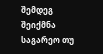შემდეგ შეიქმნა საგარეო თუ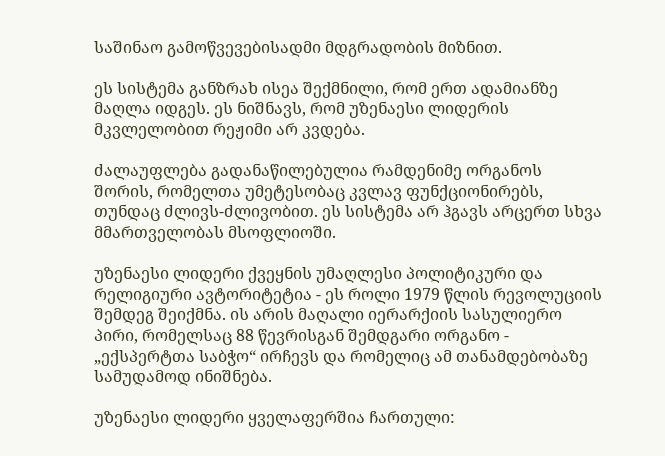საშინაო გამოწვევებისადმი მდგრადობის მიზნით.

ეს სისტემა განზრახ ისეა შექმნილი, რომ ერთ ადამიანზე მაღლა იდგეს. ეს ნიშნავს, რომ უზენაესი ლიდერის მკვლელობით რეჟიმი არ კვდება.

ძალაუფლება გადანაწილებულია რამდენიმე ორგანოს შორის, რომელთა უმეტესობაც კვლავ ფუნქციონირებს, თუნდაც ძლივს-ძლივობით. ეს სისტემა არ ჰგავს არცერთ სხვა მმართველობას მსოფლიოში.

უზენაესი ლიდერი ქვეყნის უმაღლესი პოლიტიკური და რელიგიური ავტორიტეტია - ეს როლი 1979 წლის რევოლუციის შემდეგ შეიქმნა. ის არის მაღალი იერარქიის სასულიერო პირი, რომელსაც 88 წევრისგან შემდგარი ორგანო - „ექსპერტთა საბჭო“ ირჩევს და რომელიც ამ თანამდებობაზე სამუდამოდ ინიშნება.

უზენაესი ლიდერი ყველაფერშია ჩართული: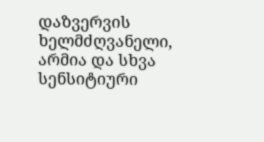დაზვერვის ხელმძღვანელი, არმია და სხვა სენსიტიური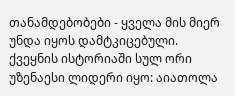თანამდებობები - ყველა მის მიერ უნდა იყოს დამტკიცებული. ქვეყნის ისტორიაში სულ ორი უზენაესი ლიდერი იყო: აიათოლა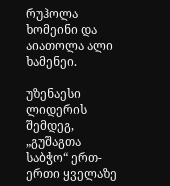რუჰოლა ხომეინი და აიათოლა ალი ხამენეი.

უზენაესი ლიდერის შემდეგ, „გუშაგთა საბჭო“ ერთ-ერთი ყველაზე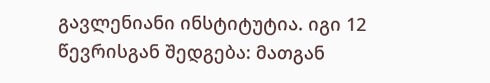გავლენიანი ინსტიტუტია. იგი 12 წევრისგან შედგება: მათგან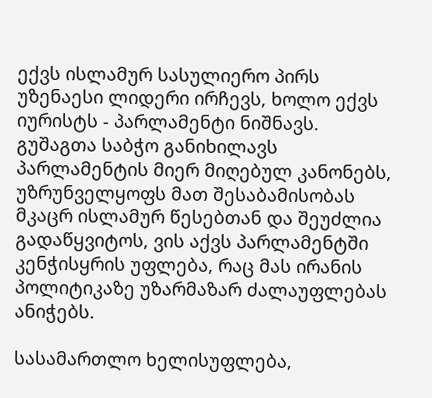ექვს ისლამურ სასულიერო პირს უზენაესი ლიდერი ირჩევს, ხოლო ექვს იურისტს - პარლამენტი ნიშნავს. გუშაგთა საბჭო განიხილავს პარლამენტის მიერ მიღებულ კანონებს, უზრუნველყოფს მათ შესაბამისობას მკაცრ ისლამურ წესებთან და შეუძლია გადაწყვიტოს, ვის აქვს პარლამენტში კენჭისყრის უფლება, რაც მას ირანის პოლიტიკაზე უზარმაზარ ძალაუფლებას ანიჭებს.

სასამართლო ხელისუფლება,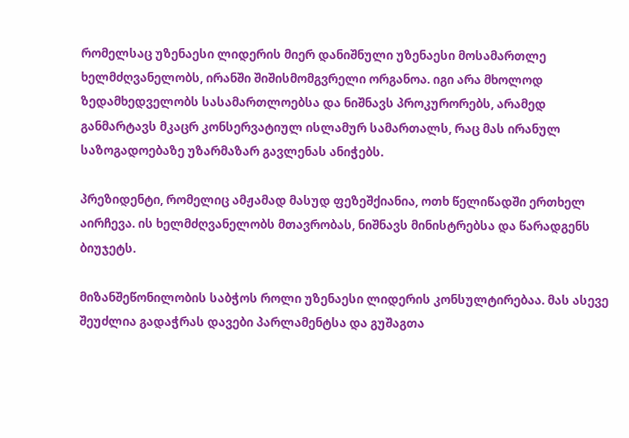რომელსაც უზენაესი ლიდერის მიერ დანიშნული უზენაესი მოსამართლე ხელმძღვანელობს, ირანში შიშისმომგვრელი ორგანოა. იგი არა მხოლოდ ზედამხედველობს სასამართლოებსა და ნიშნავს პროკურორებს, არამედ განმარტავს მკაცრ კონსერვატიულ ისლამურ სამართალს, რაც მას ირანულ საზოგადოებაზე უზარმაზარ გავლენას ანიჭებს.

პრეზიდენტი, რომელიც ამჟამად მასუდ ფეზეშქიანია, ოთხ წელიწადში ერთხელ აირჩევა. ის ხელმძღვანელობს მთავრობას, ნიშნავს მინისტრებსა და წარადგენს ბიუჯეტს.

მიზანშეწონილობის საბჭოს როლი უზენაესი ლიდერის კონსულტირებაა. მას ასევე შეუძლია გადაჭრას დავები პარლამენტსა და გუშაგთა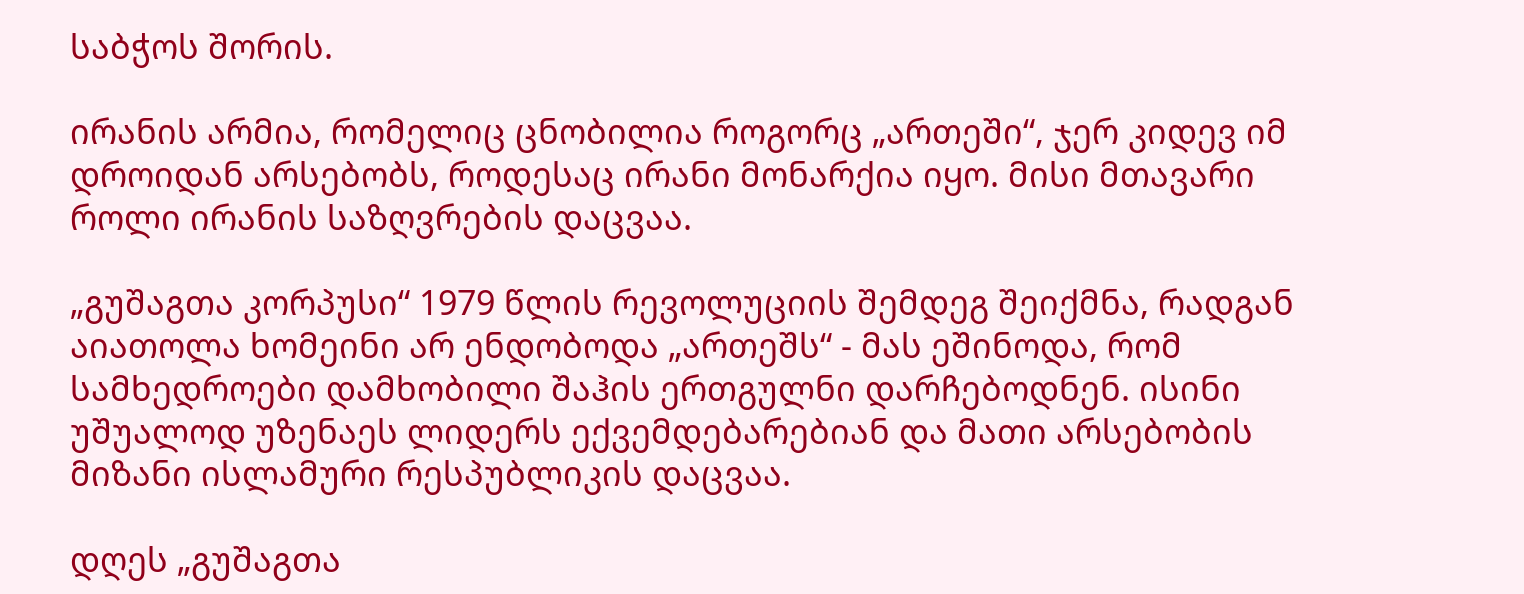საბჭოს შორის.

ირანის არმია, რომელიც ცნობილია როგორც „ართეში“, ჯერ კიდევ იმ დროიდან არსებობს, როდესაც ირანი მონარქია იყო. მისი მთავარი როლი ირანის საზღვრების დაცვაა.

„გუშაგთა კორპუსი“ 1979 წლის რევოლუციის შემდეგ შეიქმნა, რადგან აიათოლა ხომეინი არ ენდობოდა „ართეშს“ - მას ეშინოდა, რომ სამხედროები დამხობილი შაჰის ერთგულნი დარჩებოდნენ. ისინი უშუალოდ უზენაეს ლიდერს ექვემდებარებიან და მათი არსებობის მიზანი ისლამური რესპუბლიკის დაცვაა.

დღეს „გუშაგთა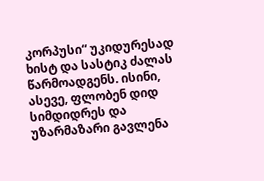კორპუსი“ უკიდურესად ხისტ და სასტიკ ძალას წარმოადგენს. ისინი, ასევე, ფლობენ დიდ სიმდიდრეს და უზარმაზარი გავლენა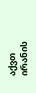აქვთ ირანის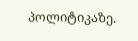პოლიტიკაზე.